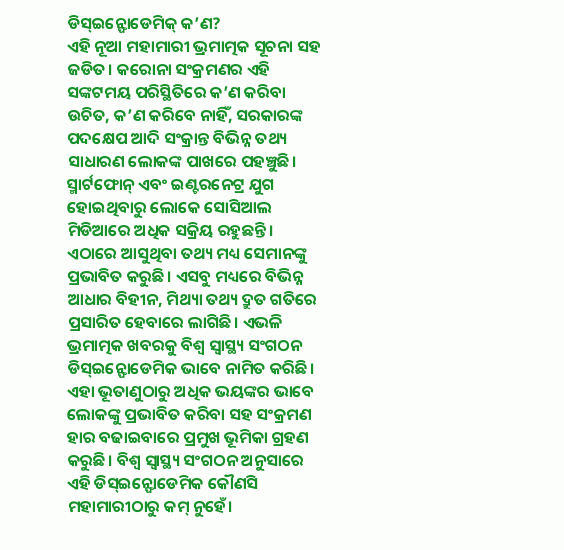ଡିସ୍ଇନ୍ଫୋଡେମିକ୍ କ’ଣ?
ଏହି ନୂଆ ମହାମାରୀ ଭ୍ରମାତ୍ମକ ସୂଚନା ସହ ଜଡିତ। କରୋନା ସଂକ୍ରମଣର ଏହି ସଙ୍କଟମୟ ପରିସ୍ଥିତିରେ କ’ଣ କରିବା ଉଚିତ, କ’ଣ କରିବେ ନାହିଁ, ସରକାରଙ୍କ ପଦକ୍ଷେପ ଆଦି ସଂକ୍ରାନ୍ତ ବିଭିନ୍ନ ତଥ୍ୟ ସାଧାରଣ ଲୋକଙ୍କ ପାଖରେ ପହଞ୍ଚୁଛି। ସ୍ମାର୍ଟଫୋନ୍ ଏବଂ ଇଣ୍ଟରନେଟ୍ର ଯୁଗ ହୋଇଥିବାରୁ ଲୋକେ ସୋସିଆଲ ମିଡିଆରେ ଅଧିକ ସକ୍ରିୟ ରହୁଛନ୍ତି। ଏଠାରେ ଆସୁଥିବା ତଥ୍ୟ ମଧ୍ୟ ସେମାନଙ୍କୁ ପ୍ରଭାବିତ କରୁଛି। ଏସବୁ ମଧ୍ୟରେ ବିଭିନ୍ନ ଆଧାର ବିହୀନ, ମିଥ୍ୟା ତଥ୍ୟ ଦ୍ରୁତ ଗତିରେ ପ୍ରସାରିତ ହେବାରେ ଲାଗିଛି। ଏଭଳି ଭ୍ରମାତ୍ମକ ଖବରକୁ ବିଶ୍ୱ ସ୍ୱାସ୍ଥ୍ୟ ସଂଗଠନ ଡିସ୍ଇନ୍ଫୋଡେମିକ ଭାବେ ନାମିତ କରିଛି। ଏହା ଭୂତାଣୁଠାରୁ ଅଧିକ ଭୟଙ୍କର ଭାବେ ଲୋକଙ୍କୁ ପ୍ରଭାବିତ କରିବା ସହ ସଂକ୍ରମଣ ହାର ବଢାଇବାରେ ପ୍ରମୁଖ ଭୂମିକା ଗ୍ରହଣ କରୁଛି। ବିଶ୍ୱ ସ୍ୱାସ୍ଥ୍ୟ ସଂଗଠନ ଅନୁସାରେ ଏହି ଡିସ୍ଇନ୍ଫୋଡେମିକ କୌଣସି ମହାମାରୀଠାରୁ କମ୍ ନୁହେଁ।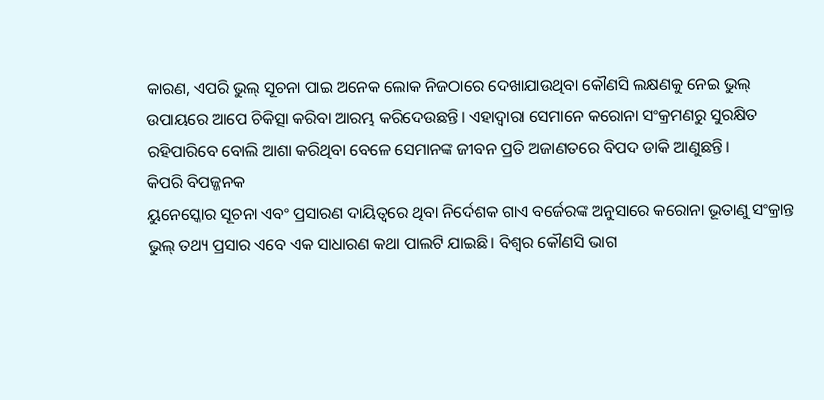କାରଣ, ଏପରି ଭୁଲ୍ ସୂଚନା ପାଇ ଅନେକ ଲୋକ ନିଜଠାରେ ଦେଖାଯାଉଥିବା କୌଣସି ଲକ୍ଷଣକୁ ନେଇ ଭୁଲ୍ ଉପାୟରେ ଆପେ ଚିକିତ୍ସା କରିବା ଆରମ୍ଭ କରିଦେଉଛନ୍ତି। ଏହାଦ୍ୱାରା ସେମାନେ କରୋନା ସଂକ୍ରମଣରୁ ସୁରକ୍ଷିତ ରହିପାରିବେ ବୋଲି ଆଶା କରିଥିବା ବେଳେ ସେମାନଙ୍କ ଜୀବନ ପ୍ରତି ଅଜାଣତରେ ବିପଦ ଡାକି ଆଣୁଛନ୍ତି।
କିପରି ବିପଜ୍ଜନକ
ୟୁନେସ୍କୋର ସୂଚନା ଏବଂ ପ୍ରସାରଣ ଦାୟିତ୍ୱରେ ଥିବା ନିର୍ଦେଶକ ଗାଏ ବର୍ଜେରଙ୍କ ଅନୁସାରେ କରୋନା ଭୂତାଣୁ ସଂକ୍ରାନ୍ତ ଭୁଲ୍ ତଥ୍ୟ ପ୍ରସାର ଏବେ ଏକ ସାଧାରଣ କଥା ପାଲଟି ଯାଇଛି। ବିଶ୍ୱର କୌଣସି ଭାଗ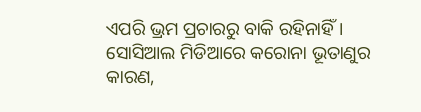ଏପରି ଭ୍ରମ ପ୍ରଚାରରୁ ବାକି ରହିନାହିଁ। ସୋସିଆଲ ମିଡିଆରେ କରୋନା ଭୂତାଣୁର କାରଣ,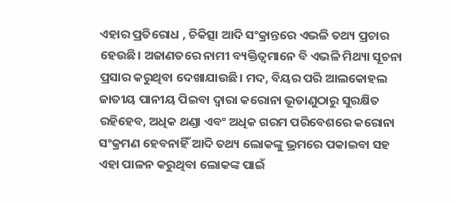ଏହାର ପ୍ରତିରୋଧ , ଚିକିତ୍ସା ଆଦି ସଂକ୍ରାନ୍ତରେ ଏଭଳି ତଥ୍ୟ ପ୍ରଚାର ହେଉଛି। ଅଜାଣତରେ ନାମୀ ବ୍ୟକ୍ତିତ୍ୱମାନେ ବି ଏଭଳି ମିଥ୍ୟା ସୂଚନା ପ୍ରସାର କରୁଥିବା ଦେଖାଯାଉଛି। ମଦ, ବିୟର ପରି ଆଲକୋହଲ ଜାତୀୟ ପାନୀୟ ପିଇବା ଦ୍ୱାରା କରୋନା ଭୂତାଣୁଠାରୁ ସୁରକ୍ଷିତ ରହିହେବ, ଅଧିକ ଥଣ୍ଡା ଏବଂ ଅଧିକ ଗରମ ପରିବେଶରେ କରୋନା ସଂକ୍ରମଣ ହେବନାହିଁ ଆଦି ତଥ୍ୟ ଲୋକଙ୍କୁ ଭ୍ରମରେ ପକାଇବା ସହ ଏହା ପାଳନ କରୁଥିବା ଲୋକଙ୍କ ପାଇଁ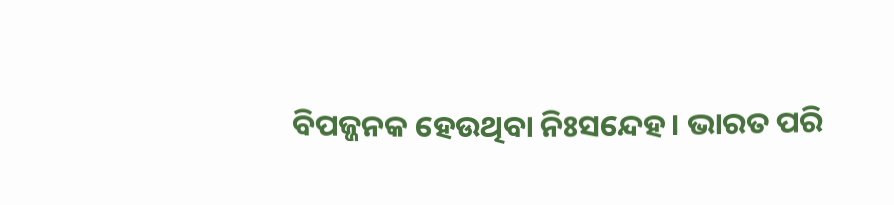ବିପଜ୍ଜନକ ହେଉଥିବା ନିଃସନ୍ଦେହ। ଭାରତ ପରି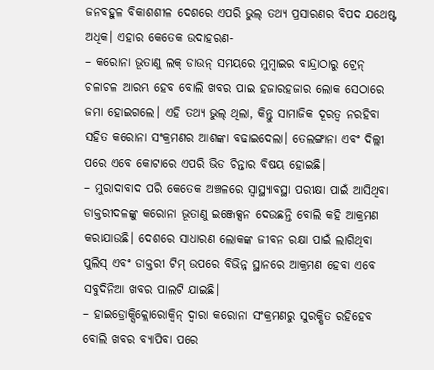ଜନବହୁଳ ବିକାଶଶୀଳ ଦେଶରେ ଏପରି ଭୁଲ୍ ତଥ୍ୟ ପ୍ରସାରଣର ବିପଦ ଯଥେଷ୍ଟ ଅଧିକ। ଏହାର କେତେକ ଉଦାହରଣ-
– କରୋନା ଭୂତାଣୁ ଲକ୍ ଡାଉନ୍ ସମୟରେ ମୁମ୍ବାଇର ବାନ୍ଦ୍ରାଠାରୁ ଟ୍ରେନ୍ ଚଳାଚଳ ଆରମ୍ଭ ହେବ ବୋଲି ଖବର ପାଇ ହଜାରହଜାର ଲୋକ ସେଠାରେ ଜମା ହୋଇଗଲେ। ଏହି ତଥ୍ୟ ଭୁଲ୍ ଥିଲା, କିନ୍ତୁ ସାମାଜିକ ଦୂରତ୍ୱ ନରହିବା ସହିତ କରୋନା ସଂକ୍ରମଣର ଆଶଙ୍କା ବଢାଇଦେଲା। ତେଲଙ୍ଗାନା ଏବଂ ଦିଲ୍ଲୀ ପରେ ଏବେ କୋଟାରେ ଏପରି ଭିଡ ଚିନ୍ତାର ବିଷୟ ହୋଇଛି।
– ମୁରାଦାବାଦ ପରି କେତେକ ଅଞ୍ଚଳରେ ସ୍ୱାସ୍ଥ୍ୟାବସ୍ଥା ପରୀକ୍ଷା ପାଇଁ ଆସିଥିବା ଡାକ୍ତରୀଦଳଙ୍କୁ କରୋନା ଭୂତାଣୁ ଇଞ୍ଜେକ୍ସନ ଦେଉଛନ୍ତି ବୋଲି କହି ଆକ୍ରମଣ କରାଯାଉଛି। ଦେଶରେ ସାଧାରଣ ଲୋକଙ୍କ ଜୀବନ ରକ୍ଷା ପାଇଁ ଲାଗିଥିବା ପୁଲିସ୍ ଏବଂ ଡାକ୍ତରୀ ଟିମ୍ ଉପରେ ବିଭିନ୍ନ ସ୍ଥାନରେ ଆକ୍ରମଣ ହେବା ଏବେ ସବୁଦିନିଆ ଖବର ପାଲଟି ଯାଇଛି।
– ହାଇଡ୍ରୋକ୍ସିକ୍ଲୋରୋକ୍ୱିନ୍ ଦ୍ୱାରା କରୋନା ସଂକ୍ରମଣରୁ ସୁରକ୍ଷିତ ରହିହେବ ବୋଲି ଖବର ବ୍ୟାପିବା ପରେ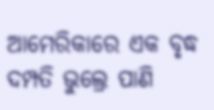ଆମେରିକାରେ ଏକ ବୃଦ୍ଧ ଦମ୍ପତି ଭୁଲ୍ରେ ପାଣି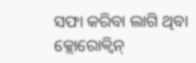ସଫା କରିବା ଲାଗି ଥିବା କ୍ଲୋରୋକ୍ୱିନ୍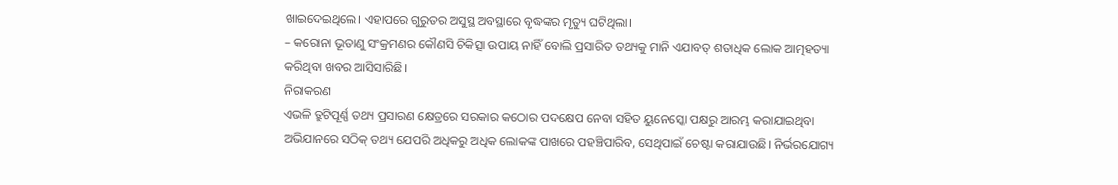ଖାଇଦେଇଥିଲେ। ଏହାପରେ ଗୁରୁତର ଅସୁସ୍ଥ ଅବସ୍ଥାରେ ବୃଦ୍ଧଙ୍କର ମୃତ୍ୟୁ ଘଟିଥିଲା।
– କରୋନା ଭୂତାଣୁ ସଂକ୍ରମଣର କୌଣସି ଚିକିତ୍ସା ଉପାୟ ନାହିଁ ବୋଲି ପ୍ରସାରିତ ତଥ୍ୟକୁ ମାନି ଏଯାବତ୍ ଶତାଧିକ ଲୋକ ଆତ୍ମହତ୍ୟା କରିଥିବା ଖବର ଆସିସାରିଛି।
ନିରାକରଣ
ଏଭଳି ତ୍ରୁଟିପୂର୍ଣ୍ଣ ତଥ୍ୟ ପ୍ରସାରଣ କ୍ଷେତ୍ରରେ ସରକାର କଠୋର ପଦକ୍ଷେପ ନେବା ସହିତ ୟୁନେସ୍କୋ ପକ୍ଷରୁ ଆରମ୍ଭ କରାଯାଇଥିବା ଅଭିଯାନରେ ସଠିକ୍ ତଥ୍ୟ ଯେପରି ଅଧିକରୁ ଅଧିକ ଲୋକଙ୍କ ପାଖରେ ପହଞ୍ଚିପାରିବ, ସେଥିପାଇଁ ଚେଷ୍ଟା କରାଯାଉଛି। ନିର୍ଭରଯୋଗ୍ୟ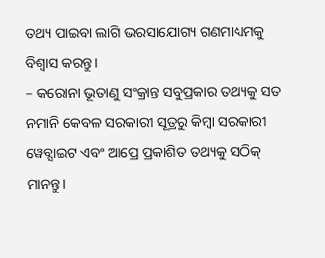ତଥ୍ୟ ପାଇବା ଲାଗି ଭରସାଯୋଗ୍ୟ ଗଣମାଧ୍ୟମକୁ ବିଶ୍ୱାସ କରନ୍ତୁ।
– କରୋନା ଭୂତାଣୁ ସଂକ୍ରାନ୍ତ ସବୁପ୍ରକାର ତଥ୍ୟକୁ ସତ ନମାନି କେବଳ ସରକାରୀ ସୂତ୍ରରୁ କିମ୍ବା ସରକାରୀ ୱେବ୍ସାଇଟ ଏବଂ ଆପ୍ରେ ପ୍ରକାଶିତ ତଥ୍ୟକୁ ସଠିକ୍ ମାନନ୍ତୁ।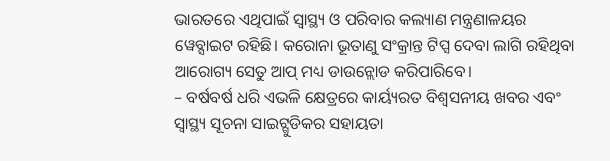ଭାରତରେ ଏଥିପାଇଁ ସ୍ୱାସ୍ଥ୍ୟ ଓ ପରିବାର କଲ୍ୟାଣ ମନ୍ତ୍ରଣାଳୟର ୱେବ୍ସାଇଟ ରହିଛି। କରୋନା ଭୂତାଣୁ ସଂକ୍ରାନ୍ତ ଟିପ୍ସ ଦେବା ଲାଗି ରହିଥିବା ଆରୋଗ୍ୟ ସେତୁ ଆପ୍ ମଧ୍ୟ ଡାଉନ୍ଲୋଡ କରିପାରିବେ।
– ବର୍ଷବର୍ଷ ଧରି ଏଭଳି କ୍ଷେତ୍ରରେ କାର୍ୟ୍ୟରତ ବିଶ୍ୱସନୀୟ ଖବର ଏବଂ ସ୍ୱାସ୍ଥ୍ୟ ସୂଚନା ସାଇଟ୍ଗୁଡିକର ସହାୟତା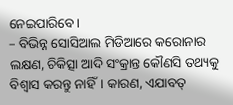ନେଇପାରିବେ।
– ବିଭିନ୍ନ ସୋସିଆଲ ମିଡିଆରେ କରୋନାର ଲକ୍ଷଣ, ଚିକିତ୍ସା ଆଦି ସଂକ୍ରାନ୍ତ କୌଣସି ତଥ୍ୟକୁ ବିଶ୍ୱାସ କରନ୍ତୁ ନାହିଁ। କାରଣ, ଏଯାବତ୍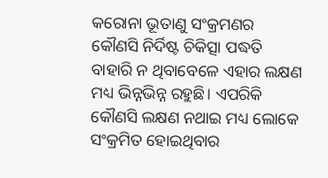କରୋନା ଭୂତାଣୁ ସଂକ୍ରମଣର କୌଣସି ନିର୍ଦିଷ୍ଟ ଚିକିତ୍ସା ପଦ୍ଧତି ବାହାରି ନ ଥିବାବେଳେ ଏହାର ଲକ୍ଷଣ ମଧ୍ୟ ଭିନ୍ନଭିନ୍ନ ରହୁଛି। ଏପରିକି କୌଣସି ଲକ୍ଷଣ ନଥାଇ ମଧ୍ୟ ଲୋକେ ସଂକ୍ରମିତ ହୋଇଥିବାର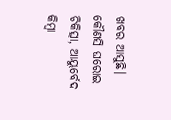ଖବର ଆସୁଛି। କୌଣସି ଘରୋଇ ଚିକିତ୍ସା, ଆୟୁର୍ବେଦ କିମ୍ବା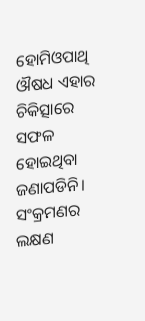ହୋମିଓପାଥି ଔଷଧ ଏହାର ଚିକିତ୍ସାରେ ସଫଳ ହୋଇଥିବା ଜଣାପଡିନି। ସଂକ୍ରମଣର ଲକ୍ଷଣ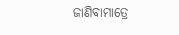ଜାଣିବାମାତ୍ରେ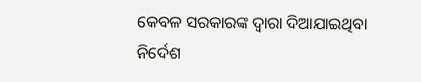କେବଳ ସରକାରଙ୍କ ଦ୍ୱାରା ଦିଆଯାଇଥିବା ନିର୍ଦେଶ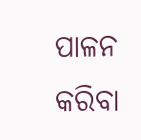ପାଳନ କରିବା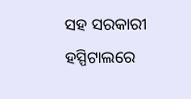ସହ ସରକାରୀ ହସ୍ପିଟାଲରେ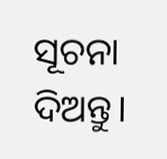ସୂଚନା ଦିଅନ୍ତୁ।